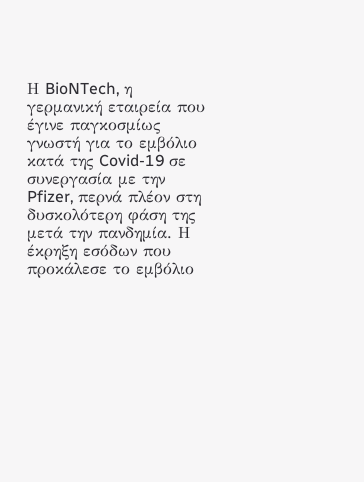Η BioNTech, η γερμανική εταιρεία που έγινε παγκοσμίως γνωστή για το εμβόλιο κατά της Covid-19 σε συνεργασία με την Pfizer, περνά πλέον στη δυσκολότερη φάση της μετά την πανδημία. Η έκρηξη εσόδων που προκάλεσε το εμβόλιο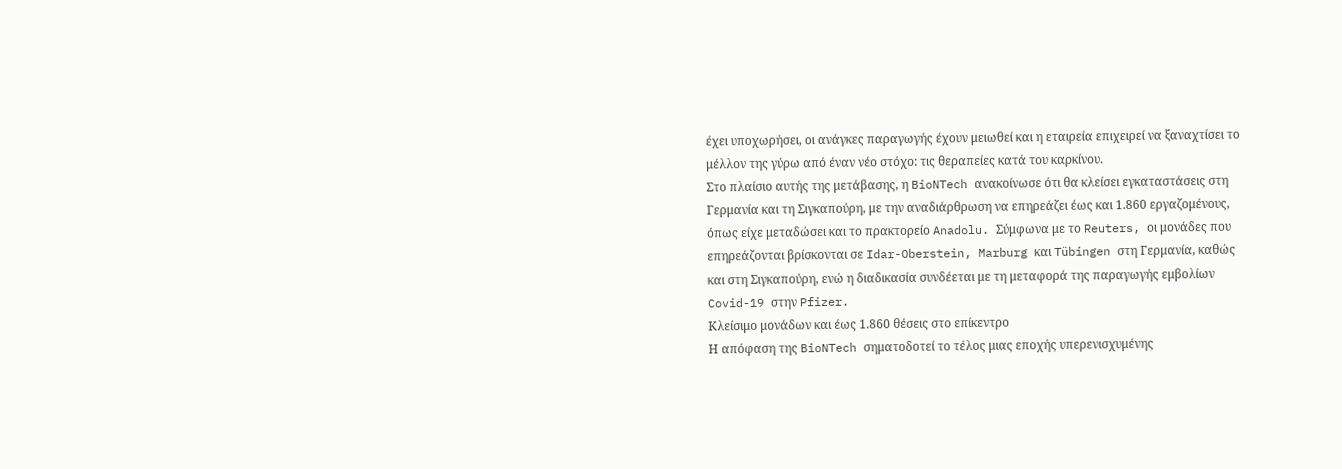έχει υποχωρήσει, οι ανάγκες παραγωγής έχουν μειωθεί και η εταιρεία επιχειρεί να ξαναχτίσει το μέλλον της γύρω από έναν νέο στόχο: τις θεραπείες κατά του καρκίνου.
Στο πλαίσιο αυτής της μετάβασης, η BioNTech ανακοίνωσε ότι θα κλείσει εγκαταστάσεις στη Γερμανία και τη Σιγκαπούρη, με την αναδιάρθρωση να επηρεάζει έως και 1.860 εργαζομένους, όπως είχε μεταδώσει και το πρακτορείο Anadolu. Σύμφωνα με το Reuters, οι μονάδες που επηρεάζονται βρίσκονται σε Idar-Oberstein, Marburg και Tübingen στη Γερμανία, καθώς και στη Σιγκαπούρη, ενώ η διαδικασία συνδέεται με τη μεταφορά της παραγωγής εμβολίων Covid-19 στην Pfizer.
Κλείσιμο μονάδων και έως 1.860 θέσεις στο επίκεντρο
Η απόφαση της BioNTech σηματοδοτεί το τέλος μιας εποχής υπερενισχυμένης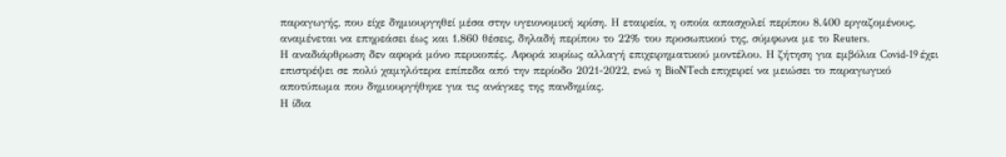παραγωγής, που είχε δημιουργηθεί μέσα στην υγειονομική κρίση. Η εταιρεία, η οποία απασχολεί περίπου 8.400 εργαζομένους, αναμένεται να επηρεάσει έως και 1.860 θέσεις, δηλαδή περίπου το 22% του προσωπικού της, σύμφωνα με το Reuters.
Η αναδιάρθρωση δεν αφορά μόνο περικοπές. Αφορά κυρίως αλλαγή επιχειρηματικού μοντέλου. Η ζήτηση για εμβόλια Covid-19 έχει επιστρέψει σε πολύ χαμηλότερα επίπεδα από την περίοδο 2021-2022, ενώ η BioNTech επιχειρεί να μειώσει το παραγωγικό αποτύπωμα που δημιουργήθηκε για τις ανάγκες της πανδημίας.
Η ίδια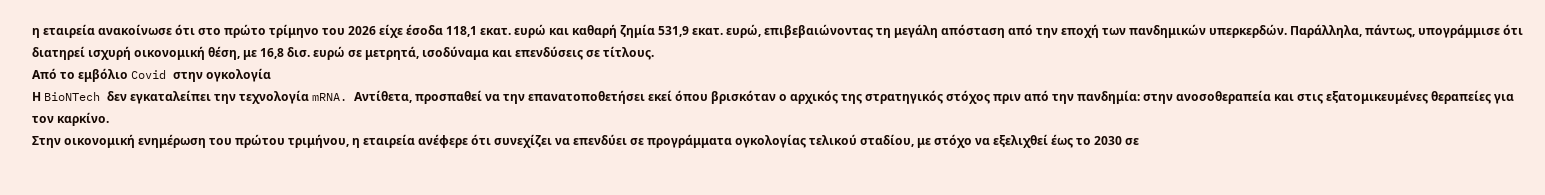η εταιρεία ανακοίνωσε ότι στο πρώτο τρίμηνο του 2026 είχε έσοδα 118,1 εκατ. ευρώ και καθαρή ζημία 531,9 εκατ. ευρώ, επιβεβαιώνοντας τη μεγάλη απόσταση από την εποχή των πανδημικών υπερκερδών. Παράλληλα, πάντως, υπογράμμισε ότι διατηρεί ισχυρή οικονομική θέση, με 16,8 δισ. ευρώ σε μετρητά, ισοδύναμα και επενδύσεις σε τίτλους.
Από το εμβόλιο Covid στην ογκολογία
Η BioNTech δεν εγκαταλείπει την τεχνολογία mRNA. Αντίθετα, προσπαθεί να την επανατοποθετήσει εκεί όπου βρισκόταν ο αρχικός της στρατηγικός στόχος πριν από την πανδημία: στην ανοσοθεραπεία και στις εξατομικευμένες θεραπείες για τον καρκίνο.
Στην οικονομική ενημέρωση του πρώτου τριμήνου, η εταιρεία ανέφερε ότι συνεχίζει να επενδύει σε προγράμματα ογκολογίας τελικού σταδίου, με στόχο να εξελιχθεί έως το 2030 σε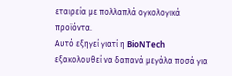εταιρεία με πολλαπλά ογκολογικά προϊόντα.
Αυτό εξηγεί γιατί η BioNTech εξακολουθεί να δαπανά μεγάλα ποσά για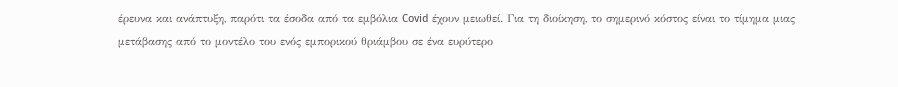έρευνα και ανάπτυξη, παρότι τα έσοδα από τα εμβόλια Covid έχουν μειωθεί. Για τη διοίκηση, το σημερινό κόστος είναι το τίμημα μιας μετάβασης από το μοντέλο του ενός εμπορικού θριάμβου σε ένα ευρύτερο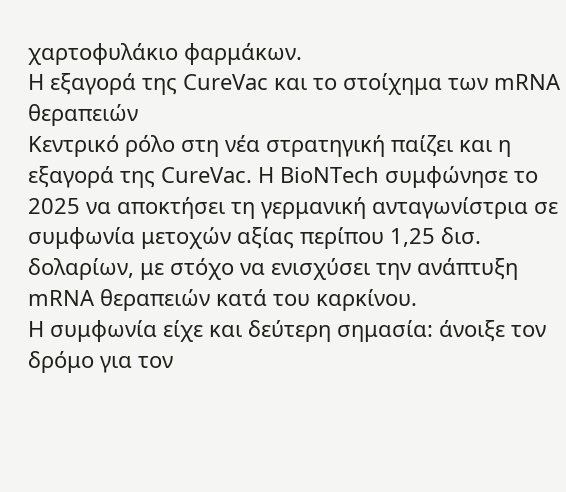χαρτοφυλάκιο φαρμάκων.
Η εξαγορά της CureVac και το στοίχημα των mRNA θεραπειών
Κεντρικό ρόλο στη νέα στρατηγική παίζει και η εξαγορά της CureVac. Η BioNTech συμφώνησε το 2025 να αποκτήσει τη γερμανική ανταγωνίστρια σε συμφωνία μετοχών αξίας περίπου 1,25 δισ. δολαρίων, με στόχο να ενισχύσει την ανάπτυξη mRNA θεραπειών κατά του καρκίνου.
Η συμφωνία είχε και δεύτερη σημασία: άνοιξε τον δρόμο για τον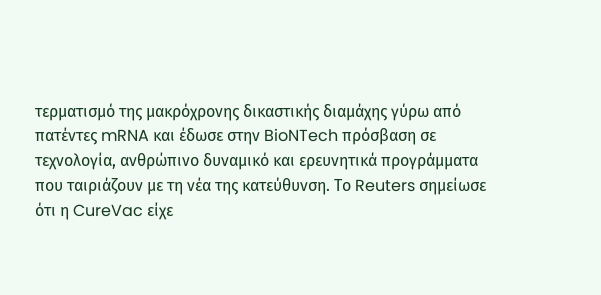τερματισμό της μακρόχρονης δικαστικής διαμάχης γύρω από πατέντες mRNA και έδωσε στην BioNTech πρόσβαση σε τεχνολογία, ανθρώπινο δυναμικό και ερευνητικά προγράμματα που ταιριάζουν με τη νέα της κατεύθυνση. Το Reuters σημείωσε ότι η CureVac είχε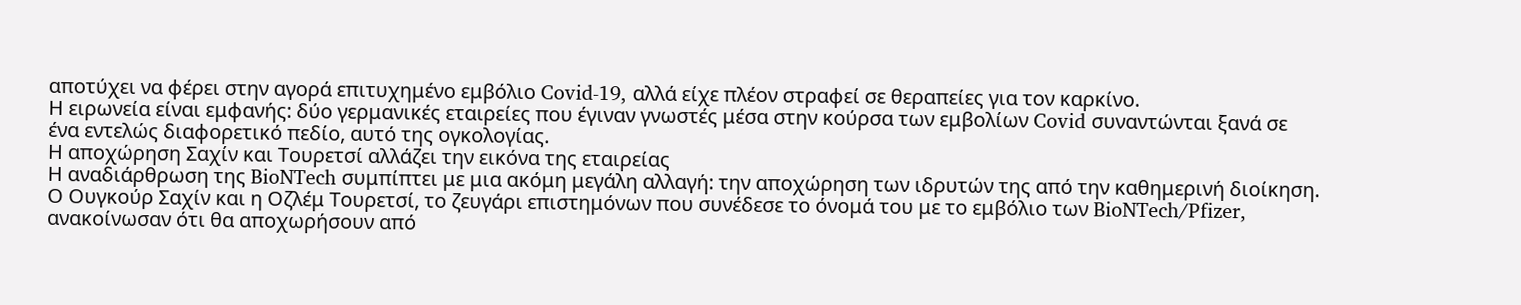αποτύχει να φέρει στην αγορά επιτυχημένο εμβόλιο Covid-19, αλλά είχε πλέον στραφεί σε θεραπείες για τον καρκίνο.
Η ειρωνεία είναι εμφανής: δύο γερμανικές εταιρείες που έγιναν γνωστές μέσα στην κούρσα των εμβολίων Covid συναντώνται ξανά σε ένα εντελώς διαφορετικό πεδίο, αυτό της ογκολογίας.
Η αποχώρηση Σαχίν και Τουρετσί αλλάζει την εικόνα της εταιρείας
Η αναδιάρθρωση της BioNTech συμπίπτει με μια ακόμη μεγάλη αλλαγή: την αποχώρηση των ιδρυτών της από την καθημερινή διοίκηση. Ο Ουγκούρ Σαχίν και η Οζλέμ Τουρετσί, το ζευγάρι επιστημόνων που συνέδεσε το όνομά του με το εμβόλιο των BioNTech/Pfizer, ανακοίνωσαν ότι θα αποχωρήσουν από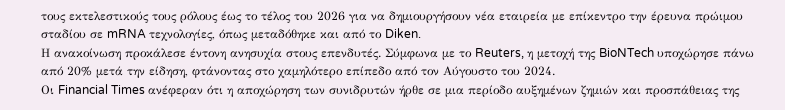τους εκτελεστικούς τους ρόλους έως το τέλος του 2026 για να δημιουργήσουν νέα εταιρεία με επίκεντρο την έρευνα πρώιμου σταδίου σε mRNA τεχνολογίες, όπως μεταδόθηκε και από το Diken.
Η ανακοίνωση προκάλεσε έντονη ανησυχία στους επενδυτές. Σύμφωνα με το Reuters, η μετοχή της BioNTech υποχώρησε πάνω από 20% μετά την είδηση, φτάνοντας στο χαμηλότερο επίπεδο από τον Αύγουστο του 2024.
Οι Financial Times ανέφεραν ότι η αποχώρηση των συνιδρυτών ήρθε σε μια περίοδο αυξημένων ζημιών και προσπάθειας της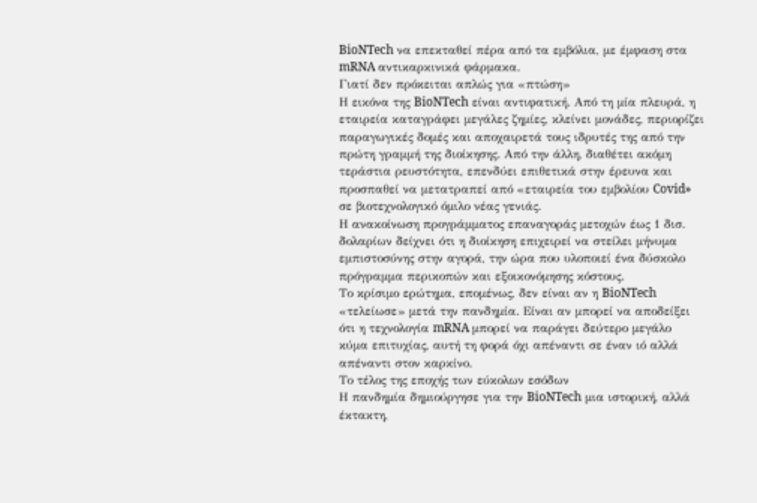BioNTech να επεκταθεί πέρα από τα εμβόλια, με έμφαση στα mRNA αντικαρκινικά φάρμακα.
Γιατί δεν πρόκειται απλώς για «πτώση»
Η εικόνα της BioNTech είναι αντιφατική. Από τη μία πλευρά, η εταιρεία καταγράφει μεγάλες ζημίες, κλείνει μονάδες, περιορίζει παραγωγικές δομές και αποχαιρετά τους ιδρυτές της από την πρώτη γραμμή της διοίκησης. Από την άλλη, διαθέτει ακόμη τεράστια ρευστότητα, επενδύει επιθετικά στην έρευνα και προσπαθεί να μετατραπεί από «εταιρεία του εμβολίου Covid» σε βιοτεχνολογικό όμιλο νέας γενιάς.
Η ανακοίνωση προγράμματος επαναγοράς μετοχών έως 1 δισ. δολαρίων δείχνει ότι η διοίκηση επιχειρεί να στείλει μήνυμα εμπιστοσύνης στην αγορά, την ώρα που υλοποιεί ένα δύσκολο πρόγραμμα περικοπών και εξοικονόμησης κόστους.
Το κρίσιμο ερώτημα, επομένως, δεν είναι αν η BioNTech «τελείωσε» μετά την πανδημία. Είναι αν μπορεί να αποδείξει ότι η τεχνολογία mRNA μπορεί να παράγει δεύτερο μεγάλο κύμα επιτυχίας, αυτή τη φορά όχι απέναντι σε έναν ιό αλλά απέναντι στον καρκίνο.
Το τέλος της εποχής των εύκολων εσόδων
Η πανδημία δημιούργησε για την BioNTech μια ιστορική, αλλά έκτακτη,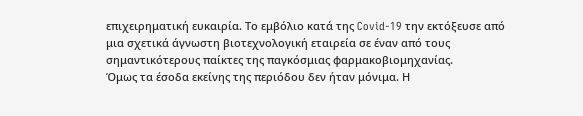επιχειρηματική ευκαιρία. Το εμβόλιο κατά της Covid-19 την εκτόξευσε από μια σχετικά άγνωστη βιοτεχνολογική εταιρεία σε έναν από τους σημαντικότερους παίκτες της παγκόσμιας φαρμακοβιομηχανίας.
Όμως τα έσοδα εκείνης της περιόδου δεν ήταν μόνιμα. Η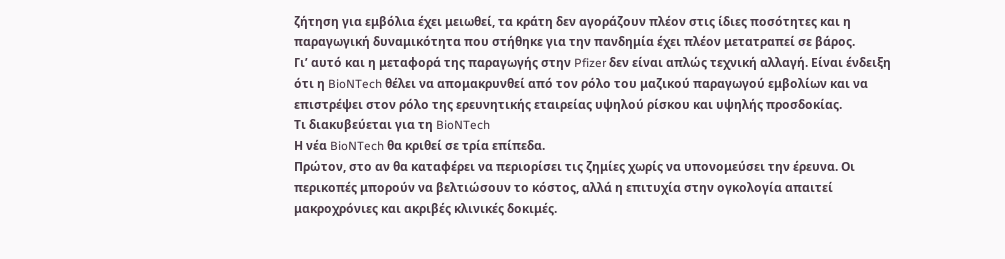ζήτηση για εμβόλια έχει μειωθεί, τα κράτη δεν αγοράζουν πλέον στις ίδιες ποσότητες και η παραγωγική δυναμικότητα που στήθηκε για την πανδημία έχει πλέον μετατραπεί σε βάρος.
Γι’ αυτό και η μεταφορά της παραγωγής στην Pfizer δεν είναι απλώς τεχνική αλλαγή. Είναι ένδειξη ότι η BioNTech θέλει να απομακρυνθεί από τον ρόλο του μαζικού παραγωγού εμβολίων και να επιστρέψει στον ρόλο της ερευνητικής εταιρείας υψηλού ρίσκου και υψηλής προσδοκίας.
Τι διακυβεύεται για τη BioNTech
Η νέα BioNTech θα κριθεί σε τρία επίπεδα.
Πρώτον, στο αν θα καταφέρει να περιορίσει τις ζημίες χωρίς να υπονομεύσει την έρευνα. Οι περικοπές μπορούν να βελτιώσουν το κόστος, αλλά η επιτυχία στην ογκολογία απαιτεί μακροχρόνιες και ακριβές κλινικές δοκιμές.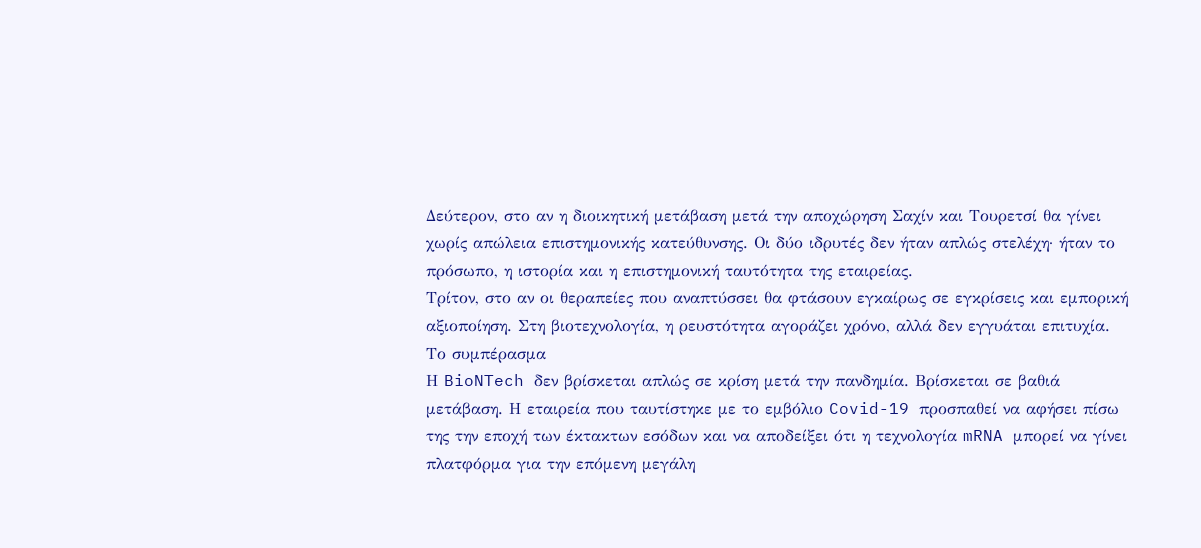Δεύτερον, στο αν η διοικητική μετάβαση μετά την αποχώρηση Σαχίν και Τουρετσί θα γίνει χωρίς απώλεια επιστημονικής κατεύθυνσης. Οι δύο ιδρυτές δεν ήταν απλώς στελέχη· ήταν το πρόσωπο, η ιστορία και η επιστημονική ταυτότητα της εταιρείας.
Τρίτον, στο αν οι θεραπείες που αναπτύσσει θα φτάσουν εγκαίρως σε εγκρίσεις και εμπορική αξιοποίηση. Στη βιοτεχνολογία, η ρευστότητα αγοράζει χρόνο, αλλά δεν εγγυάται επιτυχία.
Το συμπέρασμα
Η BioNTech δεν βρίσκεται απλώς σε κρίση μετά την πανδημία. Βρίσκεται σε βαθιά μετάβαση. Η εταιρεία που ταυτίστηκε με το εμβόλιο Covid-19 προσπαθεί να αφήσει πίσω της την εποχή των έκτακτων εσόδων και να αποδείξει ότι η τεχνολογία mRNA μπορεί να γίνει πλατφόρμα για την επόμενη μεγάλη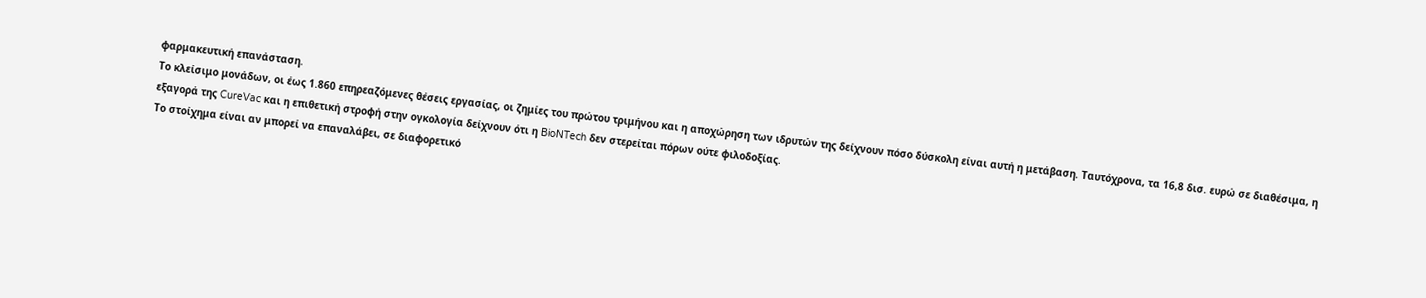φαρμακευτική επανάσταση.
Το κλείσιμο μονάδων, οι έως 1.860 επηρεαζόμενες θέσεις εργασίας, οι ζημίες του πρώτου τριμήνου και η αποχώρηση των ιδρυτών της δείχνουν πόσο δύσκολη είναι αυτή η μετάβαση. Ταυτόχρονα, τα 16,8 δισ. ευρώ σε διαθέσιμα, η εξαγορά της CureVac και η επιθετική στροφή στην ογκολογία δείχνουν ότι η BioNTech δεν στερείται πόρων ούτε φιλοδοξίας.
Το στοίχημα είναι αν μπορεί να επαναλάβει, σε διαφορετικό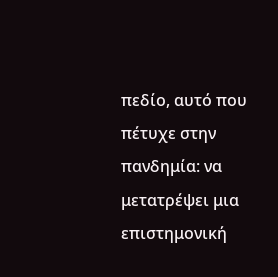πεδίο, αυτό που πέτυχε στην πανδημία: να μετατρέψει μια επιστημονική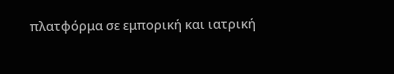πλατφόρμα σε εμπορική και ιατρική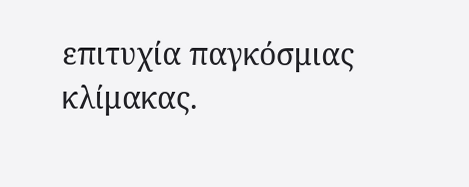επιτυχία παγκόσμιας κλίμακας.